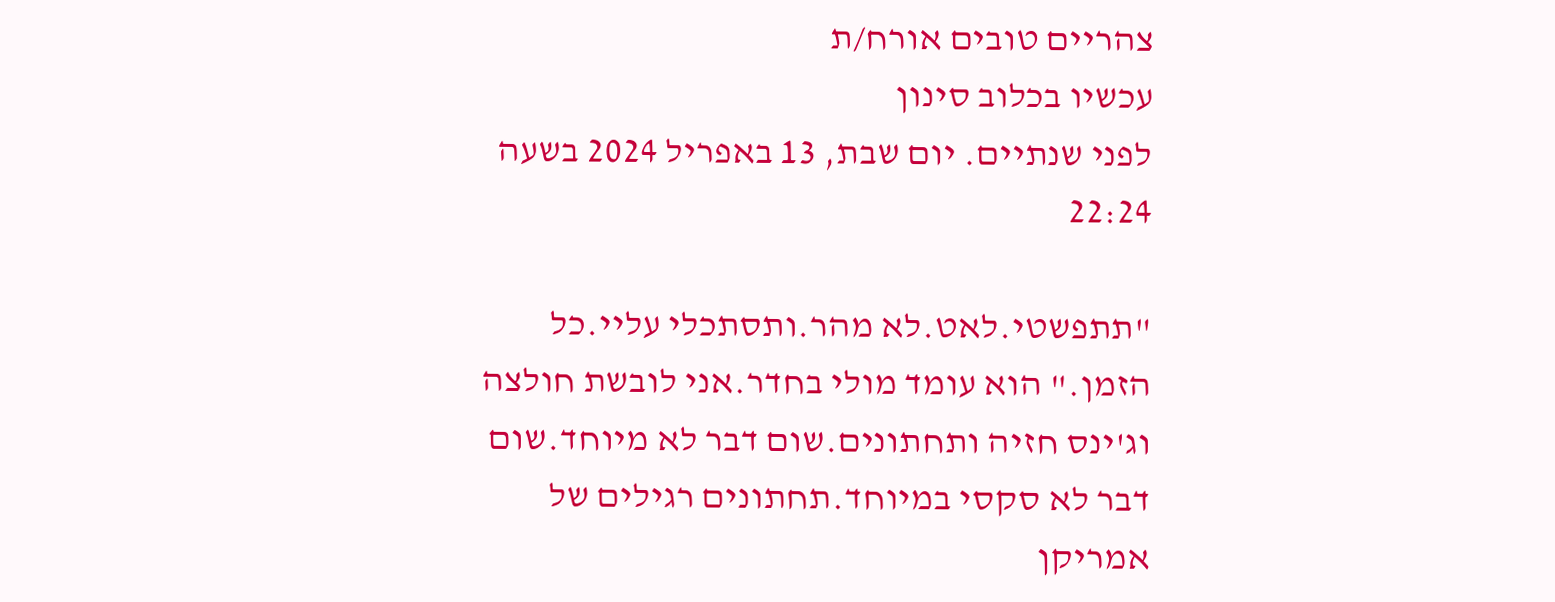צהריים טובים אורח/ת
עכשיו בכלוב סינון
לפני שנתיים. יום שבת, 13 באפריל 2024 בשעה 22:24

"תתפשטי.לאט.לא מהר.ותסתכלי עליי.כל הזמן." הוא עומד מולי בחדר.אני לובשת חולצה וג'ינס חזיה ותחתונים.שום דבר לא מיוחד.שום דבר לא סקסי במיוחד.תחתונים רגילים של אמריקן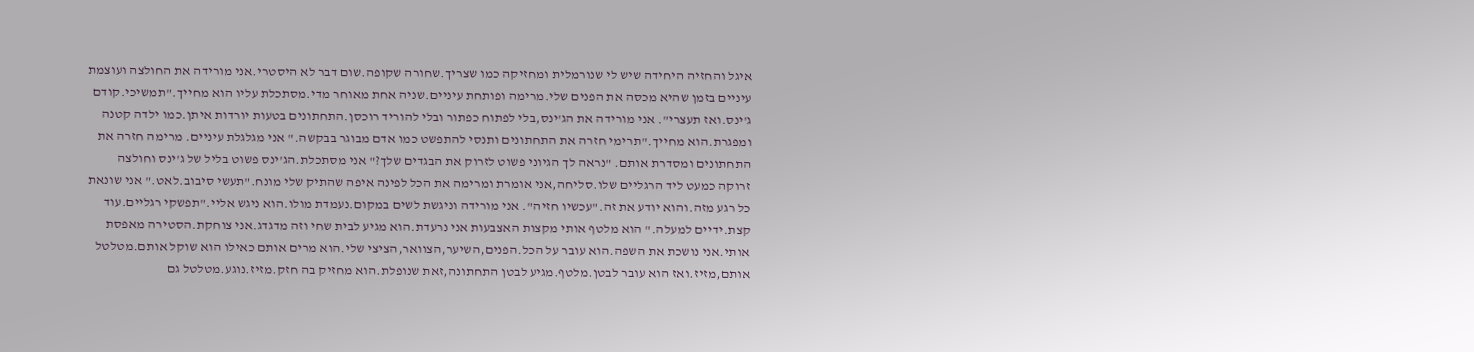איגל והחזיה היחידה שיש לי שנורמלית ומחזיקה כמו שצריך.שחורה שקופה.שום דבר לא היסטרי.אני מורידה את החולצה ועוצמת עיניים בזמן שהיא מכסה את הפנים שלי.מרימה ופותחת עיניים.שניה אחת מאוחר מדי.מסתכלת עליו הוא מחייך."תמשיכי.קודם ג'ינס.ואז תעצרי". אני מורידה את הג'ינס,בלי לפתוח כפתור ובלי להוריד רוכסן.התחתונים בטעות יורדות איתן.כמו ילדה קטנה ומפגרת.הוא מחייך."תרימי חזרה את התחתונים ותנסי להתפשט כמו אדם מבוגר בבקשה." אני מגלגלת עיניים. מרימה חזרה את התחתונים ומסדרת אותם. "נראה לך הגיוני פשוט לזרוק את הבגדים שלך?" אני מסתכלת.הג'ינס פשוט בליל של ג'ינס וחולצה זרוקה כמעט ליד הרגליים שלו.סליחה,אני אומרת ומרימה את הכל לפינה איפה שהתיק שלי מונח."תעשי סיבוב.לאט." אני שונאת כל רגע מזה.והוא יודע את זה."עכשיו חזיה". אני מורידה וניגשת לשים במקום.נעמדת מולו.הוא ניגש אליי."תפשקי רגליים.עוד קצת.ידיים למעלה." הוא מלטף אותי מקצות האצבעות אני נרעדת.הוא מגיע לבית שחי וזה מדגדג.אני צוחקת.הסטירה מאפסת אותי.אני נושכת את השפה.הוא עובר על הכל.הפנים,השיער,הצוואר,הציצי שלי.הוא מרים אותם כאילו הוא שוקל אותם.מטלטל אותם,מזיז.ואז הוא עובר לבטן.מלטף.מגיע לבטן התחתונה,זאת שנופלת.הוא מחזיק בה חזק.מזיז.נוגע.מטלטל גם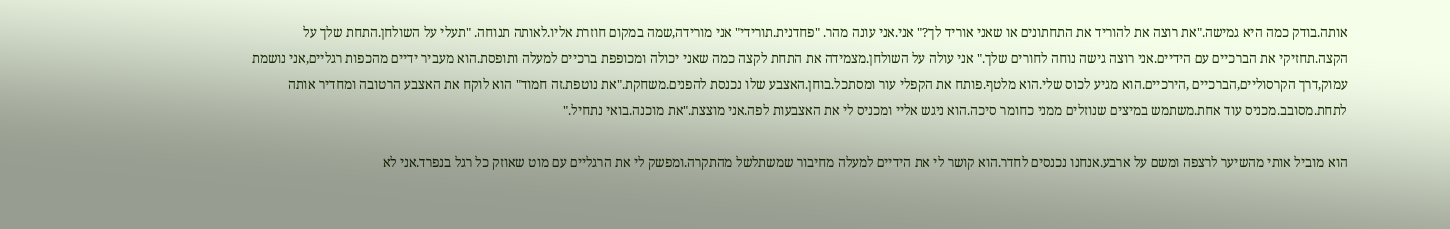אותה.בודק כמה היא גמישה."את רוצה את להוריד את התחתונים או שאני אוריד לך?" אני.אני עונה מהר. "פחדנית.תורידי" אני מורידה,שמה במקום חוזרת אליו.לאותה תנוחה. "תעלי על השולחן.התחת שלך על הקצה.תחזיקי את הברכיים עם הידיים.אני רוצה גישה נוחה לחורים שלך." אני עולה על השולחן.מצמידה את התחת לקצה כמה שאני יכולה ומכופפת ברכיים למעלה ותופסת.הוא מעביר ידיים מהכפות רגליים,אני נושמת עמוק,דרך הקרסוליים,הברכיים ,הירכיים.הוא מגיע לכוס שלי.הוא מלטף.פותח את הקפלי עור ומסתכל.בוחן.האצבע שלו נכנסת להפנים.משחקת."את נוטפת.זה חמוד" הוא לוקח את האצבע הרטובה ומחדיר אותה לתחת.מסובב.מכניס עוד אחת.משתמש במיצים שנוזלים ממני כחומר סיכה.הוא ניגש אליי ומכניס לי את האצבעות לפה.אני מוצצת."את מוכנה.בואי נתחיל."

הוא מוביל אותי מהשיער לרצפה ומשם על ארבע.אנחנו נכנסים לחדר.הוא קושר לי את הידיים למעלה מחיבור שמשתלשל מהתקרה.ומפשק לי את הרגליים עם מוט שאוזק כל רגל בנפרד.אני לא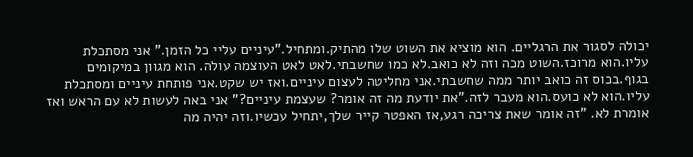יכולה לסגור את הרגליים. הוא מוציא את השוט שלו מהתיק.ומתחיל."עיניים עליי כל הזמן." אני מסתכלת עליו.הוא מרוכז.השוט מכה וזה לא כואב.לא כמו שחשבתי.לאט לאט העוצמה עולה. הוא מגוון במיקומים בגוף.בכוס זה כואב יותר ממה שחשבתי.אני מחליטה לעצום עיניים.ואז יש שקט.אני פותחת עיניים ומסתכלת עליו.הוא לא כועס.הוא מעבר לזה."את יודעת מה זה אומר? שעצמת עיניים?" אני באה לעשות לא עם הראש ואז אומרת לא. "זה אומר שאת צריכה רגע,אז האפטר קייר שלך,יתחיל עכשיו.וזה יהיה מה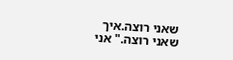שאני רוצה.איך שאני רוצה." אני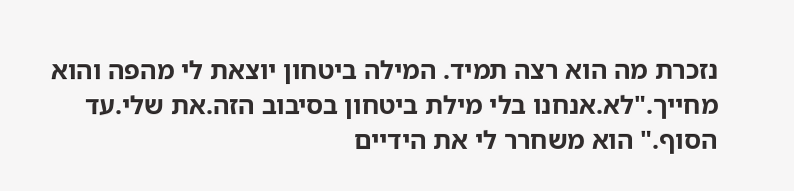נזכרת מה הוא רצה תמיד. המילה ביטחון יוצאת לי מהפה והוא מחייך."לא.אנחנו בלי מילת ביטחון בסיבוב הזה.את שלי.עד הסוף." הוא משחרר לי את הידיים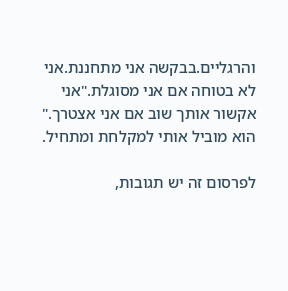והרגליים.בבקשה אני מתחננת.אני לא בטוחה אם אני מסוגלת."אני אקשור אותך שוב אם אני אצטרך." הוא מוביל אותי למקלחת ומתחיל.

לפרסום זה יש תגובות,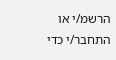הרשמ/י או התחבר/י כדי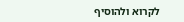לקרוא ולהוסיף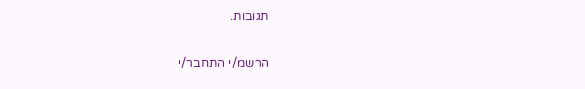תגובות.

הרשמ/י התחבר/י